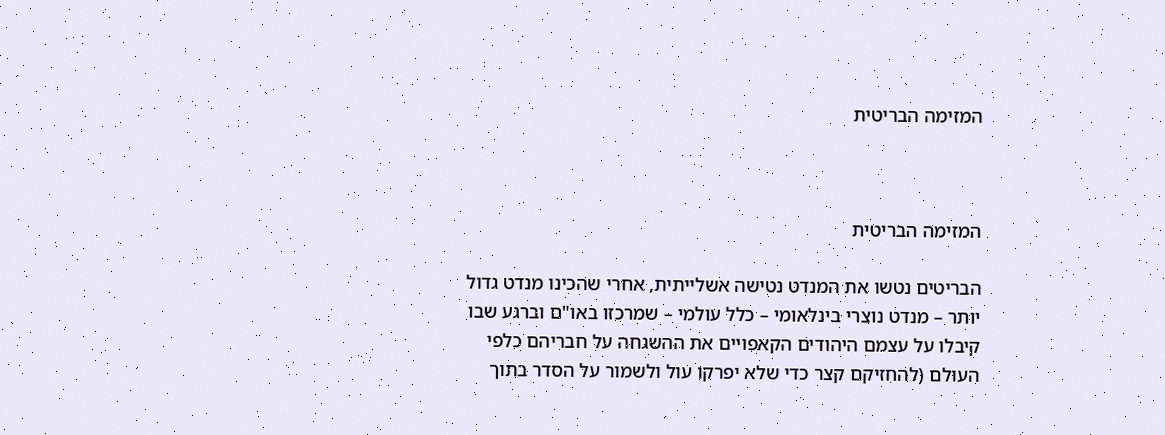המזימה הבריטית



המזימה הבריטית

הבריטים נטשו את המנדט נטישה אשלייתית, אחרי שהכינו מנדט גדול יותר – מנדט נוצרי בינלאומי – כלל עולמי – שמרכזו באו"ם וברגע שבו קיבלו על עצמם היהודים הקאפויים את ההשגחה על חבריהם כלפי העולם (להחזיקם קצר כדי שלא יפרקו עול ולשמור על הסדר בתוך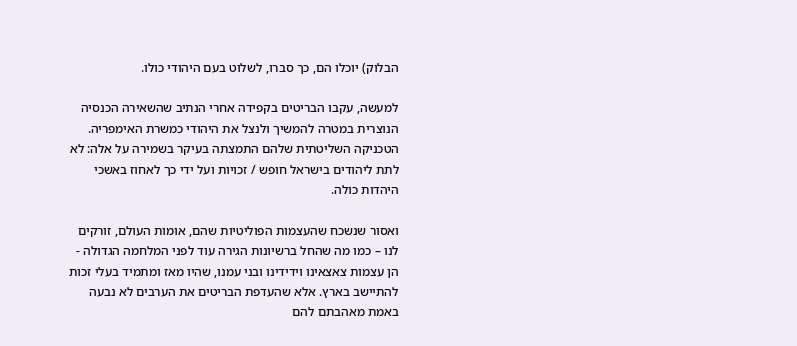הבלוק) יוכלו הם, כך סברו, לשלוט בעם היהודי כולו.

למעשה, עקבו הבריטים בקפידה אחרי הנתיב שהשאירה הכנסיה הנוצרית במטרה להמשיך ולנצל את היהודי כמשרת האימפריה. הטכניקה השליטתית שלהם התמצתה בעיקר בשמירה על אלה: לא לתת ליהודים בישראל חופש / זכויות ועל ידי כך לאחוז באשכי היהדות כולה.

ואסור שנשכח שהעצמות הפוליטיות שהם, אומות העולם, זורקים לנו – כמו מה שהחל ברשיונות הגירה עוד לפני המלחמה הגדולה - הן עצמות צאצאינו וידידינו ובני עמנו, שהיו מאז ומתמיד בעלי זכות להתיישב בארץ. אלא שהעדפת הבריטים את הערבים לא נבעה באמת מאהבתם להם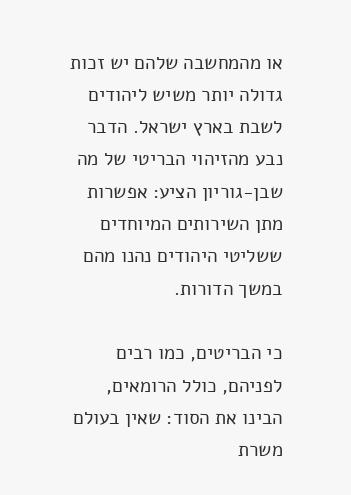או מהמחשבה שלהם יש זכות גדולה יותר משיש ליהודים לשבת בארץ ישראל. הדבר נבע מהזיהוי הבריטי של מה שבן-גוריון הציע: אפשרות מתן השירותים המיוחדים ששליטי היהודים נהנו מהם במשך הדורות.

כי הבריטים, כמו רבים לפניהם, כולל הרומאים, הבינו את הסוד: שאין בעולם משרת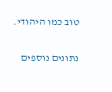טוב כמו היהודי.

נתונים נוספים